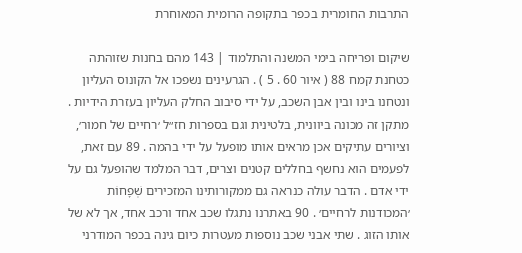התרבות החומרית בכפר בתקופה הרומית המאוחרת

שיקום ופריחה בימי המשנה והתלמוד | 143 מהם בחנות שזוהתה כטחנת קמח 88 ( איור 60 . 5 ) . הגרעינים נשפכו אל הקונוס העליון ונטחנו בינו ובין אבן השכב, על ידי סיבוב החלק העליון בעזרת הידיות . מתקן זה מכונה ביוונית, בלטינית וגם בספרות חז״ל ׳רחיים של חמור׳, וציורים עתיקים אכן מראים אותו מופעל על ידי בהמה . 89 עם זאת, לפעמים הוא נחשף בחללים קטנים וצרים, דבר המלמד שהופעל גם על ידי אדם . הדבר עולה כנראה גם ממקורותינו המזכירים שְׁפָחוֹת ׳המכודנות לרחיים׳ . 90 באתרנו נתגלו שכב אחד ורכב אחד, אך לא של אותו הזוג . שתי אבני שכב נוספות מעטרות כיום גינה בכפר המודרני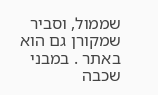שממול, וסביר שמקורן גם הוא באתר . במבני שכבה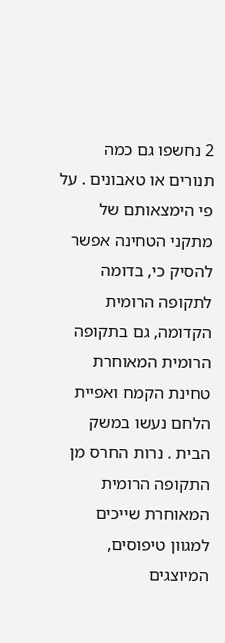2 נחשפו גם כמה תנורים או טאבונים . על פי הימצאותם של מתקני הטחינה אפשר להסיק כי, בדומה לתקופה הרומית הקדומה, גם בתקופה הרומית המאוחרת טחינת הקמח ואפיית הלחם נעשו במשק הבית . נרות החרס מן התקופה הרומית המאוחרת שייכים למגוון טיפוסים, המיוצגים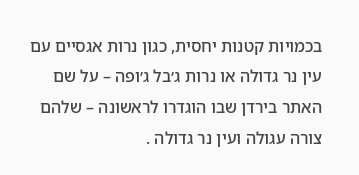בכמויות קטנות יחסית, כגון נרות אגסיים עם עין נר גדולה או נרות ג׳בל ג׳ופה – על שם האתר בירדן שבו הוגדרו לראשונה – שלהם צורה עגולה ועין נר גדולה .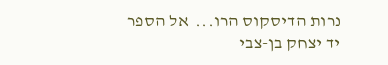נרות הדיסקוס הרו...  אל הספר
יד יצחק בן-צבי